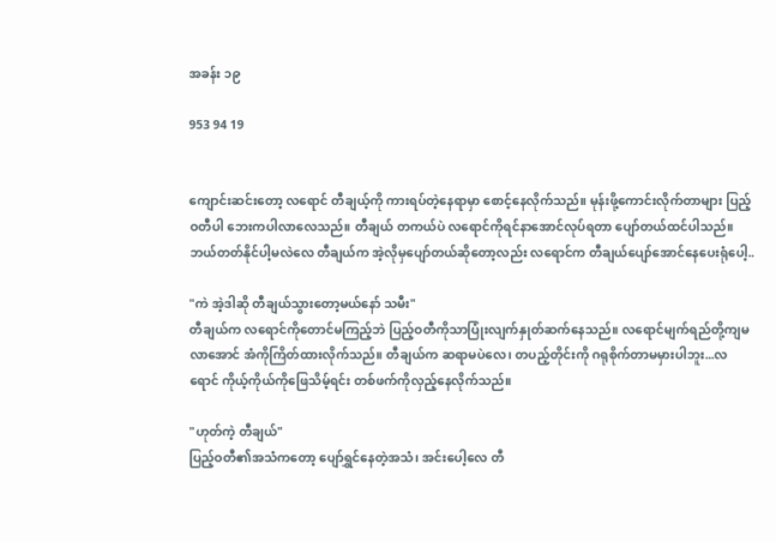အခန်း ၁၉

953 94 19


ကျောင်းဆင်းတော့ လရောင် တီချယ့်ကို ကားရပ်တဲ့နေရာမှာ စောင့်နေလိုက်သည်။ မုန်းဖို့ကောင်းလိုက်တာများ ပြည့်ဝတီပါ ဘေးကပါလာလေသည်။ တီချယ် တကယ်ပဲ လရောင်ကိုရင်နာအောင်လုပ်ရတာ ပျော်တယ်ထင်ပါသည်။ ဘယ်တတ်နိုင်ပါ့မလဲလေ တီချယ်က အဲ့လိုမှပျော်တယ်ဆိုတော့လည်း လရောင်က တီချယ်ပျော်အောင်နေပေးရုံပေါ့..

"ကဲ အဲ့ဒါဆို တီချယ်သွားတော့မယ်နော် သမီး"
တီချယ်က လရောင်ကိုတောင်မကြည့်ဘဲ ပြည့်ဝတီကိုသာပြုံးလျက်နှုတ်ဆက်နေသည်။ လရောင်မျက်ရည်တို့ကျမလာအောင် အံကိုကြိတ်ထားလိုက်သည်။ တီချယ်က ဆရာမပဲလေ၊ တပည့်တိုင်းကို ဂရုစိုက်တာမမှားပါဘူး...လရောင် ကိုယ့်ကိုယ်ကိုဖြေသိမ့်ရင်း တစ်ဖက်ကိုလှည့်နေလိုက်သည်။

"ဟုတ်ကဲ့ တီချယ်"
ပြည့်ဝတီ၏အသံကတော့ ပျော်ရွှင်နေတဲ့အသံ၊ အင်းပေါ့လေ တီ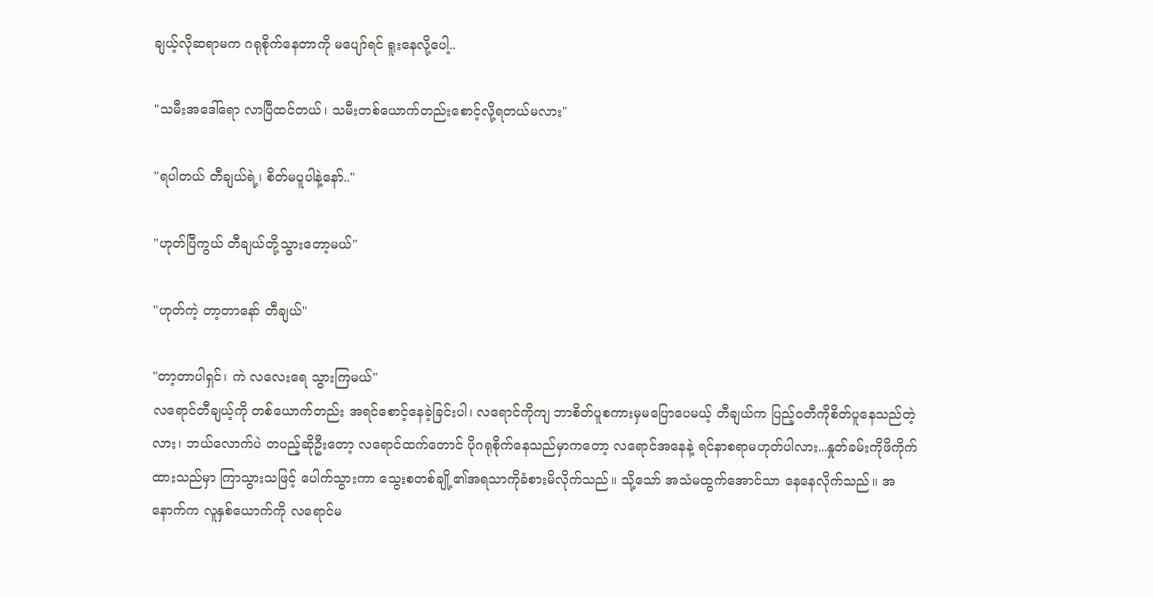ချယ့်လိုဆရာမက ဂရုစိုက်နေတာကို မပျော်ရင် ရူးနေလို့ပေါ့..

"သမီးအဒေါ်ရော လာပြီထင်တယ်၊ သမီးတစ်ယောက်တည်းစောင့်လို့ရတယ်မလား"

"ရပါတယ် တီချယ်ရဲ့၊ စိတ်မပူပါနဲ့နော်.."

"ဟုတ်ပြီကွယ် တီချယ်တို့သွားတော့မယ်"

"ဟုတ်ကဲ့ တာ့တာနော် တီချယ်"

"တာ့တာပါရှင်၊ ကဲ လလေးရေ သွားကြမယ်"
လရောင်တီချယ့်ကို တစ်ယောက်တည်း အရင်စောင့်နေခဲ့ခြင်းပါ၊ လရောင်ကိုကျ ဘာစိတ်ပူစကားမှမပြောပေမယ့် တီချယ်က ပြည့်ဝတီကိုစိတ်ပူနေသည်တဲ့လား၊ ဘယ်လောက်ပဲ တပည့်ဆိုဦးတော့ လရောင်ထက်တောင် ပိုဂရုစိုက်နေသည်မှာကတော့ လရောင်အနေနဲ့ ရင်နာစရာမဟုတ်ပါလား...နှုတ်ခမ်းကိုဖိကိုက်ထားသည်မှာ ကြာသွားသဖြင့် ပေါက်သွားကာ သွေးစတစ်ချို့၏အရသာကိုခံစားမိလိုက်သည်။ သို့သော် အသံမထွက်အောင်သာ နေနေလိုက်သည်။ အနောက်က လူနှစ်ယောက်ကို လရောင်မ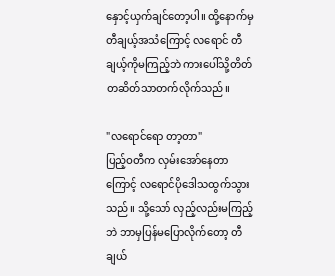နှောင့်ယှက်ချင်တော့ပါ။ ထို့နောက်မှ တီချယ့်အသံကြောင့် လရောင် တီချယ့်ကိုမကြည့်ဘဲ ကားပေါ်သို့တိတ်တဆိတ်သာတက်လိုက်သည်။

"လရောင်ရော တာ့တာ"
ပြည့်ဝတီက လှမ်းအော်နေတာကြောင့် လရောင်ပိုဒေါသထွက်သွားသည်။ သို့သော် လှည့်လည်းမကြည့်ဘဲ ဘာမှပြန်မပြောလိုက်တော့ တီချယ်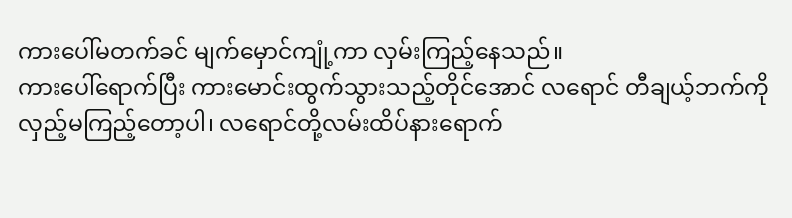ကားပေါ်မတက်ခင် မျက်မှောင်ကျုံ့ကာ လှမ်းကြည့်နေသည်။
ကားပေါ်ရောက်ပြီး ကားမောင်းထွက်သွားသည့်တိုင်အောင် လရောင် တီချယ့်ဘက်ကိုလှည့်မကြည့်တော့ပါ၊ လရောင်တို့လမ်းထိပ်နားရောက်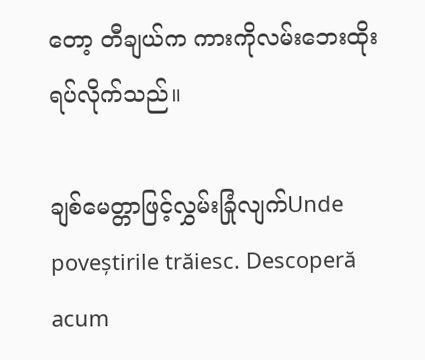တော့ တီချယ်က ကားကိုလမ်းဘေးထိုးရပ်လိုက်သည်။

ချစ်မေတ္တာဖြင့်လွှမ်းခြုံလျက်Unde poveștirile trăiesc. Descoperă acum